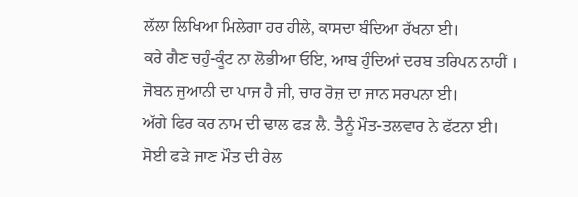ਲੱਲਾ ਲਿਖਿਆ ਮਿਲੇਗਾ ਹਰ ਹੀਲੇ, ਕਾਸਦਾ ਬੰਦਿਆ ਰੱਖਨਾ ਈ।
ਕਰੇ ਗੈਣ ਚਹੁੰ-ਕੂੰਟ ਨਾ ਲੋਭੀਆ ਓਇ, ਆਬ ਹੁੰਦਿਆਂ ਦਰਬ ਤਰਿਪਨ ਨਾਹੀਂ ।
ਜੋਬਨ ਜੁਆਨੀ ਦਾ ਪਾਜ ਹੈ ਜੀ, ਚਾਰ ਰੋਜ਼ ਦਾ ਜਾਨ ਸਰਪਨਾ ਈ।
ਅੱਗੇ ਫਿਰ ਕਰ ਨਾਮ ਦੀ ਢਾਲ ਫੜ ਲੈ. ਤੈਨੂੰ ਮੌਤ-ਤਲਵਾਰ ਨੇ ਫੱਟਨਾ ਈ।
ਸੋਈ ਫੜੇ ਜਾਣ ਮੌਤ ਦੀ ਰੇਲ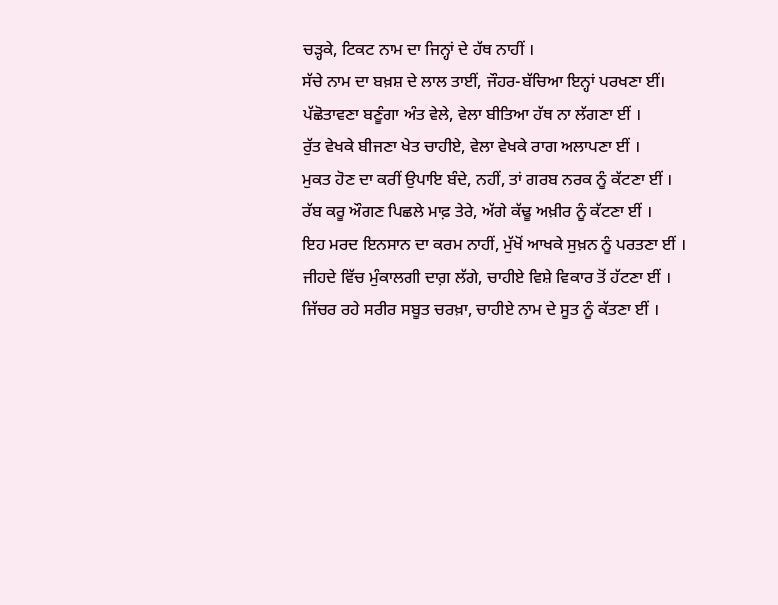ਚੜ੍ਹਕੇ, ਟਿਕਟ ਨਾਮ ਦਾ ਜਿਨ੍ਹਾਂ ਦੇ ਹੱਥ ਨਾਹੀਂ ।
ਸੱਚੇ ਨਾਮ ਦਾ ਬਖ਼ਸ਼ ਦੇ ਲਾਲ ਤਾਈਂ, ਜੌਹਰ-ਬੱਚਿਆ ਇਨ੍ਹਾਂ ਪਰਖਣਾ ਈਂ।
ਪੱਛੋਤਾਵਣਾ ਬਣੂੰਗਾ ਅੰਤ ਵੇਲੇ, ਵੇਲਾ ਬੀਤਿਆ ਹੱਥ ਨਾ ਲੱਗਣਾ ਈਂ ।
ਰੁੱਤ ਵੇਖਕੇ ਬੀਜਣਾ ਖੇਤ ਚਾਹੀਏ, ਵੇਲਾ ਵੇਖਕੇ ਰਾਗ ਅਲਾਪਣਾ ਈਂ ।
ਮੁਕਤ ਹੋਣ ਦਾ ਕਰੀਂ ਉਪਾਇ ਬੰਦੇ, ਨਹੀਂ, ਤਾਂ ਗਰਬ ਨਰਕ ਨੂੰ ਕੱਟਣਾ ਈਂ ।
ਰੱਬ ਕਰੂ ਔਗਣ ਪਿਛਲੇ ਮਾਫ਼ ਤੇਰੇ, ਅੱਗੇ ਕੱਢੂ ਅਖ਼ੀਰ ਨੂੰ ਕੱਟਣਾ ਈਂ ।
ਇਹ ਮਰਦ ਇਨਸਾਨ ਦਾ ਕਰਮ ਨਾਹੀਂ, ਮੁੱਖੋਂ ਆਖਕੇ ਸੁਖ਼ਨ ਨੂੰ ਪਰਤਣਾ ਈਂ ।
ਜੀਹਦੇ ਵਿੱਚ ਮੁੰਕਾਲਗੀ ਦਾਗ਼ ਲੱਗੇ, ਚਾਹੀਏ ਵਿਸ਼ੇ ਵਿਕਾਰ ਤੋਂ ਹੱਟਣਾ ਈਂ ।
ਜਿੱਚਰ ਰਹੇ ਸਰੀਰ ਸਬੂਤ ਚਰਖ਼ਾ, ਚਾਹੀਏ ਨਾਮ ਦੇ ਸੂਤ ਨੂੰ ਕੱਤਣਾ ਈਂ ।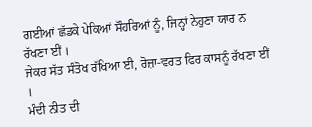ਗਈਆਂ ਛੱਡਕੇ ਪੇਕਿਆਂ ਸੌਹਰਿਆਂ ਨੂੰ, ਜਿਨ੍ਹਾਂ ਨੇਹੁਣਾ ਯਾਰ ਨ ਰੱਖਣਾ ਈਂ ।
ਜੇਕਰ ਸੱਤ ਸੰਤੋਖ ਰੱਖਿਆ ਈ, ਰੋਜ਼ਾ-ਵਰਤ ਫਿਰ ਕਾਸਨੂੰ ਰੱਖਣਾ ਈਂ ।
ਮੰਦੀ ਨੀਤ ਦੀ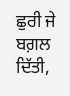ਛੁਰੀ ਜੇ ਬਗ਼ਲ ਦਿੱਤੀ,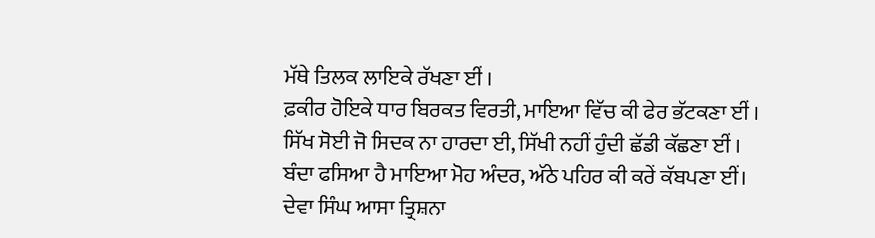ਮੱਥੇ ਤਿਲਕ ਲਾਇਕੇ ਰੱਖਣਾ ਈਂ ।
ਫ਼ਕੀਰ ਹੋਇਕੇ ਧਾਰ ਬਿਰਕਤ ਵਿਰਤੀ, ਮਾਇਆ ਵਿੱਚ ਕੀ ਫੇਰ ਭੱਟਕਣਾ ਈਂ ।
ਸਿੱਖ ਸੋਈ ਜੋ ਸਿਦਕ ਨਾ ਹਾਰਦਾ ਈ, ਸਿੱਖੀ ਨਹੀਂ ਹੁੰਦੀ ਛੱਡੀ ਕੱਛਣਾ ਈਂ ।
ਬੰਦਾ ਫਸਿਆ ਹੈ ਮਾਇਆ ਮੋਹ ਅੰਦਰ, ਅੱਠੇ ਪਹਿਰ ਕੀ ਕਰੇਂ ਕੱਬਪਣਾ ਈਂ।
ਦੇਵਾ ਸਿੰਘ ਆਸਾ ਤ੍ਰਿਸ਼ਨਾ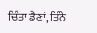ਚਿੰਤਾ ਡੈਣਾਂ, ਤਿੰਨੇ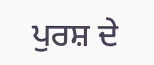ਪੁਰਸ਼ ਦੇ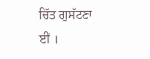ਚਿੱਤ ਗੁਸੱਟਣਾ ਈਂ ।